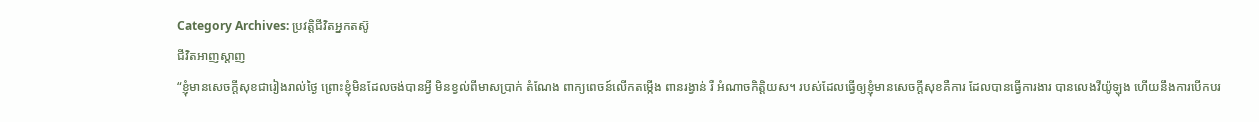Category Archives: ប្រវត្តិជីវិតអ្នកតស៊ូ
ជីវិតអាញស្តាញ
“ខ្ញុំមានសេចក្តីសុខជារៀងរាល់ថ្ងៃ ព្រោះខ្ញុំមិនដែលចង់បានអ្វី មិនខ្វល់ពីមាសប្រាក់ តំណែង ពាក្យពេចន៍លើកតម្កើង ពានរង្វាន់ រឺ អំណាចកិត្តិយស។ របស់ដែលធ្វើឲ្យខ្ញុំមានសេចក្តីសុខគឺការ ដែលបានធ្វើការងារ បានលេងវីយ៉ូឡុង ហើយនឹងការបើកបរ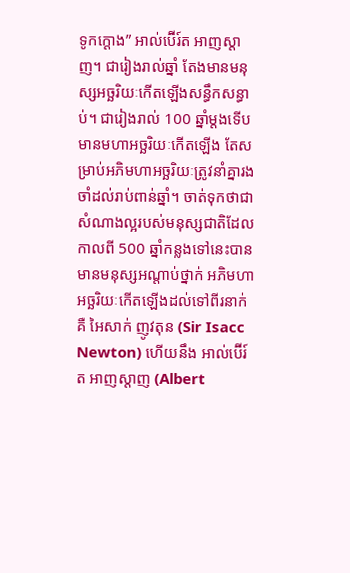ទូកក្តោង” អាល់ប៊ើរ៍ត អាញស្តាញ។ ជារៀងរាល់ឆ្នាំ តែងមានមនុស្សអច្ឆរិយៈកើតឡើងសន្ធឹកសន្ធាប់។ ជារៀងរាល់ 100 ឆ្នាំម្តងទើបមានមហាអច្ឆរិយៈកើតឡើង តែសម្រាប់អភិមហាអច្ឆរិយៈត្រូវនាំគ្នារងចាំដល់រាប់ពាន់ឆ្នាំ។ ចាត់ទុកថាជាសំណាងល្អរបស់មនុស្សជាតិដែលកាលពី 500 ឆ្នាំកន្លងទៅនេះបានមានមនុស្សអណ្តាប់ថ្នាក់ អភិមហាអច្ឆរិយៈកើតឡើងដល់ទៅពីរនាក់ គឺ អៃសាក់ ញូវតុន (Sir Isacc Newton) ហើយនឹង អាល់ប៊ើរ៍ត អាញស្តាញ (Albert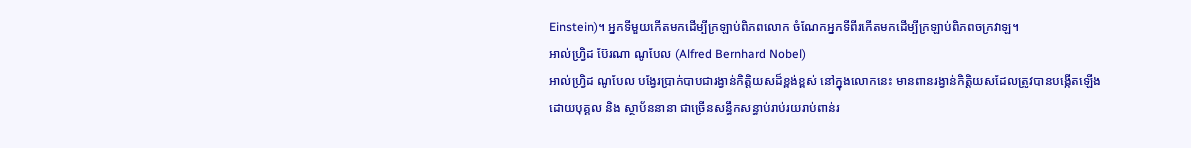Einstein)។ អ្នកទីមួយកើតមកដើម្បីក្រឡាប់ពិភពលោក ចំណែកអ្នកទីពីរកើតមកដើម្បីក្រឡាប់ពិភពចក្រវាឡ។
អាល់ហ្វ្រិដ ប៊ែរណា ណូបែល (Alfred Bernhard Nobel)
អាល់ហ្រ្វិដ ណូបែល បង្វែរប្រាក់បាបជារង្វាន់កិត្តិយសដ៏ខ្ពង់ខ្ពស់ នៅក្នុងលោកនេះ មានពានរង្វាន់កិត្តិយសដែលត្រូវបានបង្កើតឡើងដោយបុគ្គល និង ស្ថាប័ននានា ជាច្រើនសន្ធឹកសន្ធាប់រាប់រយរាប់ពាន់រ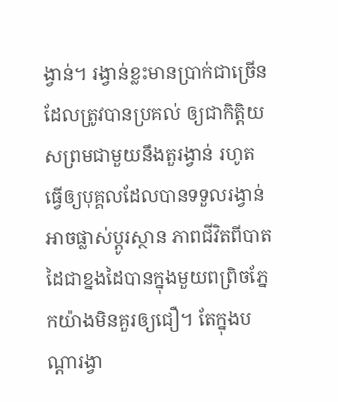ង្វាន់។ រង្វាន់ខ្លះមានប្រាក់ជាច្រើនដែលត្រូវបានប្រគល់ ឲ្យជាកិត្តិយសព្រមជាមួយនឹងតួរង្វាន់ រហូតធ្វើឲ្យបុគ្គលដែលបានទទួលរង្វាន់ អាចផ្លាស់ប្តូរស្ថាន ភាពជីវិតពីបាតដៃជាខ្នងដៃបានក្នុងមួយពព្រិចភ្នែកយ៉ាងមិនគួរឲ្យជឿ។ តែក្នុងបណ្តារង្វា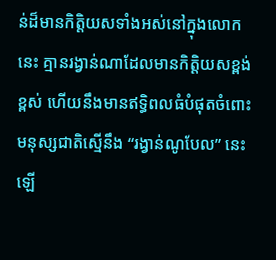ន់ដ៏មានកិត្តិយសទាំងអស់នៅក្នុងលោកនេះ គ្មានរង្វាន់ណាដែលមានកិត្តិយសខ្ពង់ខ្ពស់ ហើយនឹងមានឥទ្ធិពលធំបំផុតចំពោះមនុស្សជាតិស្មើនឹង “រង្វាន់ណូបែល” នេះឡើ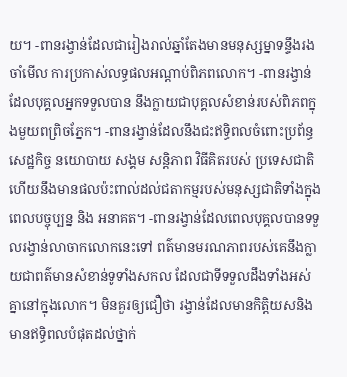យ។ -ពានរង្វាន់ដែលជារៀងរាល់ឆ្នាំតែងមានមនុស្សម្នាទន្ទឹងរងចាំមើល ការប្រកាស់លទ្ធផលអណ្តាប់ពិភពលោក។ -ពានរង្វាន់ដែលបុគ្គលអ្នកទទួលបាន នឹងក្លាយជាបុគ្គលសំខាន់របស់ពិភពក្នុងមួយពព្រិចភ្នែក។ -ពានរង្វាន់ដែលនឹងជះឥទ្ធិពលចំពោះប្រព័ន្ធសេដ្ឋកិច្ច នយោបាយ សង្គម សន្តិភាព វិធីគិតរបស់ ប្រទេសជាតិ ហើយនឹងមានផលប៉ះពាល់ដល់ជតាកម្មរបស់មនុស្សជាតិទាំងក្នុងពេលបច្ចុប្បន្ន និង អនាគត។ -ពានរង្វាន់ដែលពេលបុគ្គលបានទទួលរង្វាន់លាចាកលោកនេះទៅ ពត៌មានមរណភាពរបស់គេនឹងក្លាយជាពត៌មានសំខាន់ទូទាំងសកល ដែលជាទីទទួលដឹងទាំងអស់គ្នានៅក្នុងលោក។ មិនគួរឲ្យជឿថា រង្វាន់ដែលមានកិត្តិយសនិងមានឥទ្ធិពលបំផុតដល់ថ្នាក់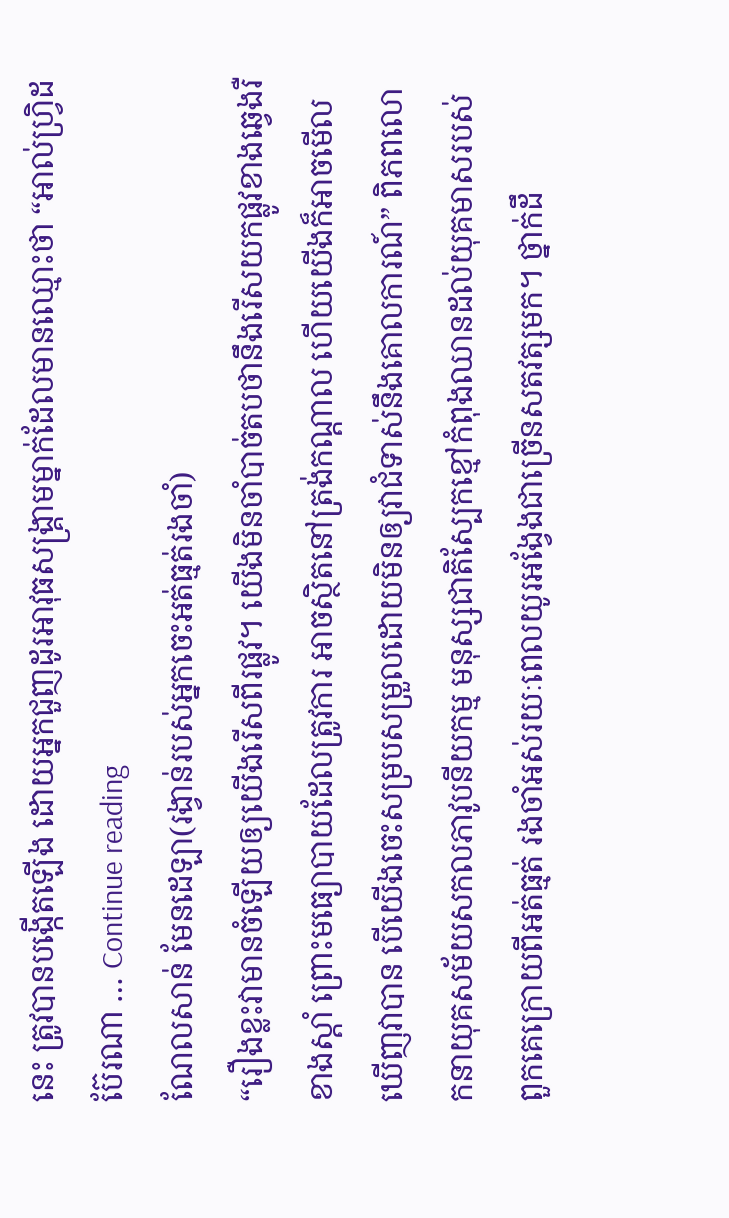នេះ ត្រូវបានបង្កើតឡើង ដោយអ្នកជួញដូរអាវុធសង្គ្រាមម្នាក់ដែលមានឈ្មោះថា “អាល់ហ្វ្រិដ ប៊ែរណា … Continue reading
ណែលសាន់ មែនដេឡា(រង្វាន់របស់អ្នកចេះអត់ធ្មត់រងចាំ)
“រឿងខ្លះវាមានចំឡើយឲ្យយើងរើសពីរផ្លូវ។ យើងមិនចាំបាច់តបថានឹងរើសយកផ្លូវខាងឆ្វេងរឺខាងស្តាំ ព្រោះមធ្យោបាយដែលត្រូវការ អាចស្ថិតនៅត្រង់កណ្តាល ហើយយើងក៏អាចមើលឃើញវាបាន បើយើងចេះសម្របសម្រួលដោយមិនឲ្យវាជំទាស់នឹងគោលការណ៍” ពិភពលោកនាយុគសម័យសកលភាវូបនីយកម្ម មនុស្សជាតិស្បែកខ្មៅកំពុងឈានដល់យុគមាសរបស់ពួកគេក្រោយពីអត់ធ្មត់ រងចាំអស់រយៈពេលយូរអង្វែងជាច្រើនសតវត្សមក។ ថ្នាក់ដឹ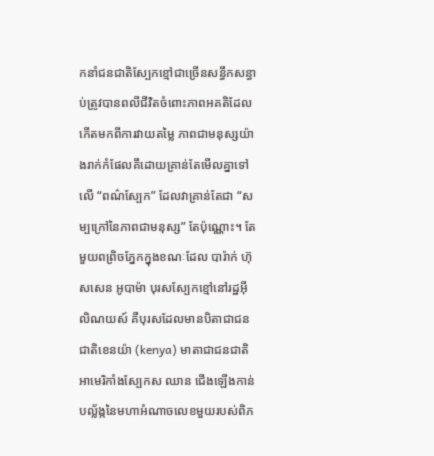កនាំជនជាតិស្បែកខ្មៅជាច្រើនសន្ធឹកសន្ធាប់ត្រូវបានពលីជីវិតចំពោះភាពអគតិដែលកើតមកពីការវាយតម្លៃ ភាពជាមនុស្សយ៉ាងរាក់កំផែលគឹដោយគ្រាន់តែមើលគ្នាទៅលើ “ពណ៌ស្បែក” ដែលវាគ្រាន់តែជា “សម្បក្រៅនៃភាពជាមនុស្ស” តែប៉ុណ្ណោះ។ តែមួយពព្រិចភ្នែកក្នុងខណៈដែល បារ៉ាក់ ហ៊ុសសេន អូបាម៉ា បុរសស្បែកខ្មៅនៅរដ្ឋអ៊ីលិណយស៍ គឺបុរសដែលមានបិតាជាជនជាតិខេនយ៉ា (kenya) មាតាជាជនជាតិអាមេរិកាំងស្បែកស ឈាន ជើងឡើងកាន់បល្ល័ង្កនៃមហាអំណាចលេខមួយរបស់ពិភ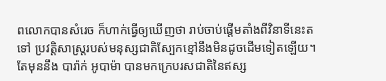ពលោកបានសំរេច ក៏ហាក់ធ្វើឲ្យឃើញថា រាប់ចាប់ផ្តើមតាំងពីវិនាទីនេះតទៅ ប្រវត្តិសាស្ត្ររបស់មនុស្សជាតិស្បែកខ្មៅនឹងមិនដូចដើមទៀតឡើយ។ តែមុននឹង បារ៉ាក់ អូបាម៉ា បានមកក្រេបរសជាតិនៃឥស្ស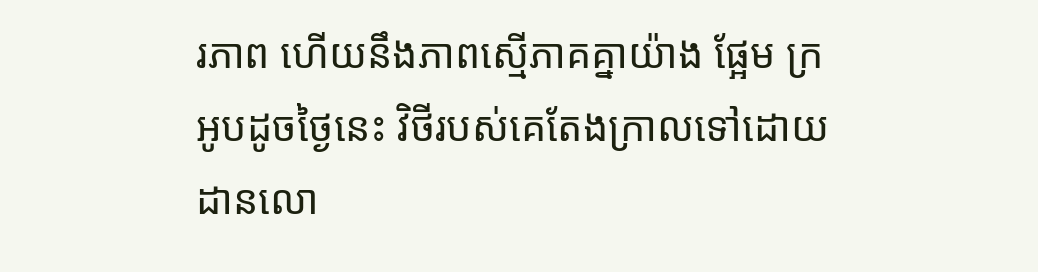រភាព ហើយនឹងភាពស្មើភាគគ្នាយ៉ាង ផ្អែម ក្រអូបដូចថ្ងៃនេះ វិថីរបស់គេតែងក្រាលទៅដោយដានលោ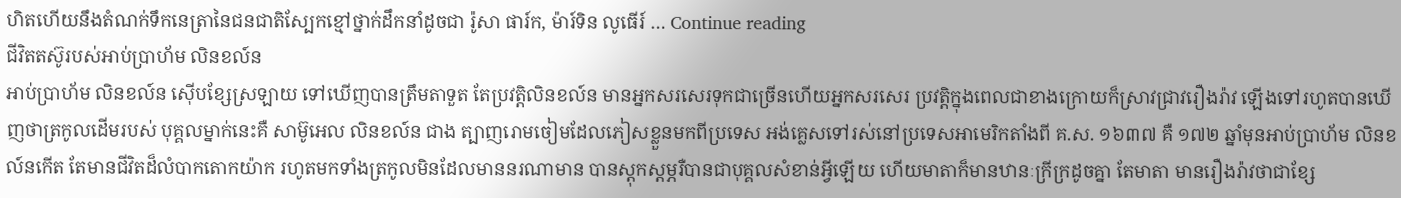ហិតហើយនឹងតំណក់ទឹកនេត្រានៃជនជាតិស្បែកខ្មៅថ្នាក់ដឹកនាំដូចជា រ៉ូសា ផារ៍ក, ម៉ារ៍ទិន លូធើរ៍ … Continue reading
ជីវិតតស៊ូរបស់អាប់ប្រាហ័ម លិនខល៍ន
អាប់ប្រាហ័ម លិនខល៍ន ស៊ើបខ្សែស្រឡាយ ទៅឃើញបានត្រឹមតាទួត តែប្រវត្តិលិនខល៍ន មានអ្នកសរសេរទុកជាច្រើនហើយអ្នកសរសេរ ប្រវត្តិក្នុងពេលជាខាងក្រោយក៏ស្រាវជ្រាវរឿងរ៉ាវ ឡើងទៅរហូតបានឃើញថាត្រកូលដើមរបស់ បុគ្គលម្នាក់នេះគឺ សាម៊ូអេល លិនខល៍ន ជាង ត្បាញរោមចៀមដែលភៀសខ្លួនមកពីប្រទេស អង់គ្លេសទៅរស់នៅប្រទេសអាមេរិកតាំងពី គ.ស. ១៦៣៧ គឺ ១៧២ ឆ្នាំមុនអាប់ប្រាហ័ម លិនខល៍នកើត តែមានជីវិតដ៏លំបាកតោកយ៉ាក រហូតមកទាំងត្រកូលមិនដែលមាននរណាមាន បានស្តុកស្តម្ភរឺបានជាបុគ្គលសំខាន់អ្វីឡើយ ហើយមាតាក៏មានឋានៈក្រីក្រដូចគ្នា តែមាតា មានរឿងរ៉ាវថាជាខ្សែ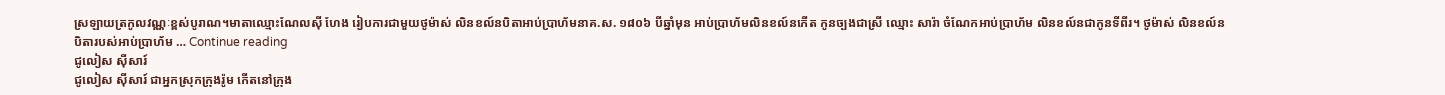ស្រឡាយត្រកូលវណ្ណៈខ្ពស់បូរាណ។មាតាឈ្មោះណែលស៊ី ហែង រៀបការជាមួយថូម៉ាស់ លិនខល៍នបិតាអាប់ប្រាហ័មនាគ.ស. ១៨០៦ បីឆ្នាំមុន អាប់ប្រាហ័មលិនខល៍នកើត កូនច្បងជាស្រី ឈ្មោះ សារ៉ា ចំណែកអាប់ប្រាហ័ម លិនខល៍នជាកូនទីពីរ។ ថូម៉ាស់ លិនខល៍ន បិតារបស់អាប់ប្រាហ័ម … Continue reading
ជូលៀស ស៊ីសារ៍
ជូលៀស ស៊ីសារ៍ ជាអ្នកស្រុកក្រុងរ៉ូម កើតនៅក្រុង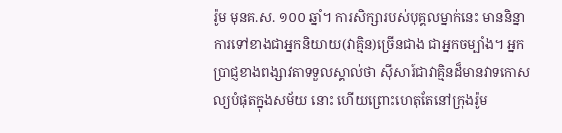រ៉ូម មុនគ.ស. ១០០ ឆ្នាំ។ ការសិក្សារបស់បុគ្គលម្នាក់នេះ មាននិន្នាការទៅខាងជាអ្នកនិយាយ(វាគ្មិន)ច្រើនជាង ជាអ្នកចម្បាំង។ អ្នកប្រាជ្ញខាងពង្សាវតាទទួលស្គាល់ថា ស៊ីសារ៍ជាវាគ្មិនដ៏មានវាទកោសល្យបំផុតក្នុងសម័យ នោះ ហើយព្រោះហេតុតែនៅក្រុងរ៉ូម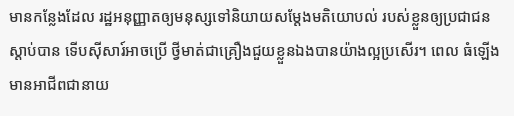មានកន្លែងដែល រដ្ឋអនុញ្ញាតឲ្យមនុស្សទៅនិយាយសម្តែងមតិយោបល់ របស់ខ្លួនឲ្យប្រជាជនស្តាប់បាន ទើបស៊ីសារ៍អាចប្រើ ថ្វីមាត់ជាគ្រឿងជួយខ្លួនឯងបានយ៉ាងល្អប្រសើរ។ ពេល ធំឡើងមានអាជីពជានាយ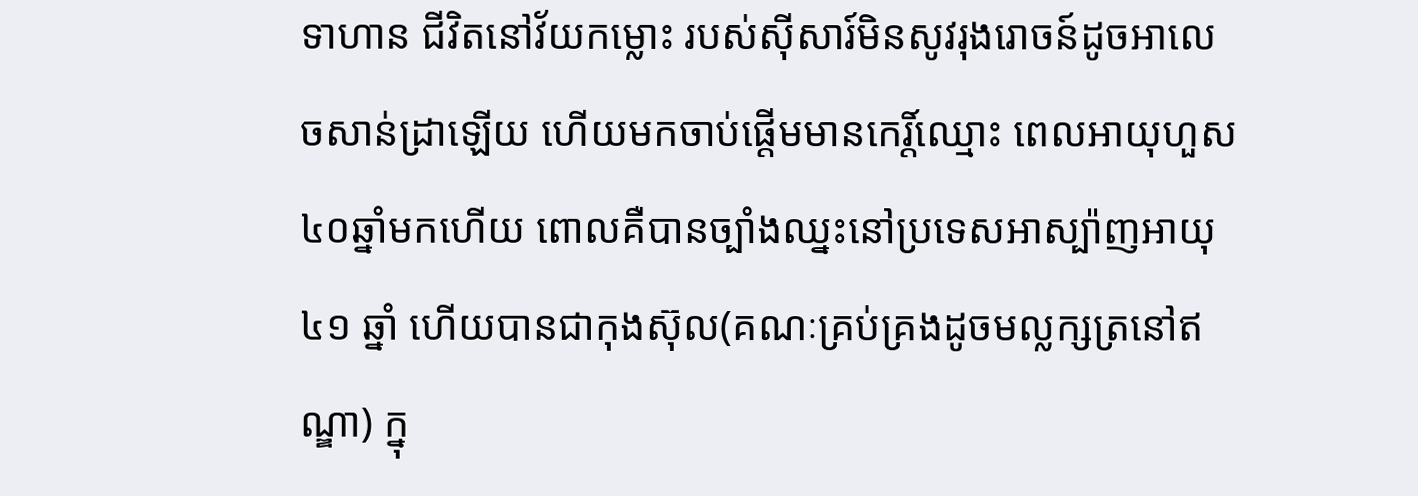ទាហាន ជីវិតនៅវ័យកម្លោះ របស់ស៊ីសារ៍មិនសូវរុងរោចន៍ដូចអាលេចសាន់ដ្រាឡើយ ហើយមកចាប់ផ្តើមមានកេរិ៍្តឈ្មោះ ពេលអាយុហួស ៤០ឆ្នាំមកហើយ ពោលគឺបានច្បាំងឈ្នះនៅប្រទេសអាស្ប៉ាញអាយុ ៤១ ឆ្នាំ ហើយបានជាកុងស៊ុល(គណៈគ្រប់គ្រងដូចមល្លក្សត្រនៅឥណ្ឌា) ក្នុ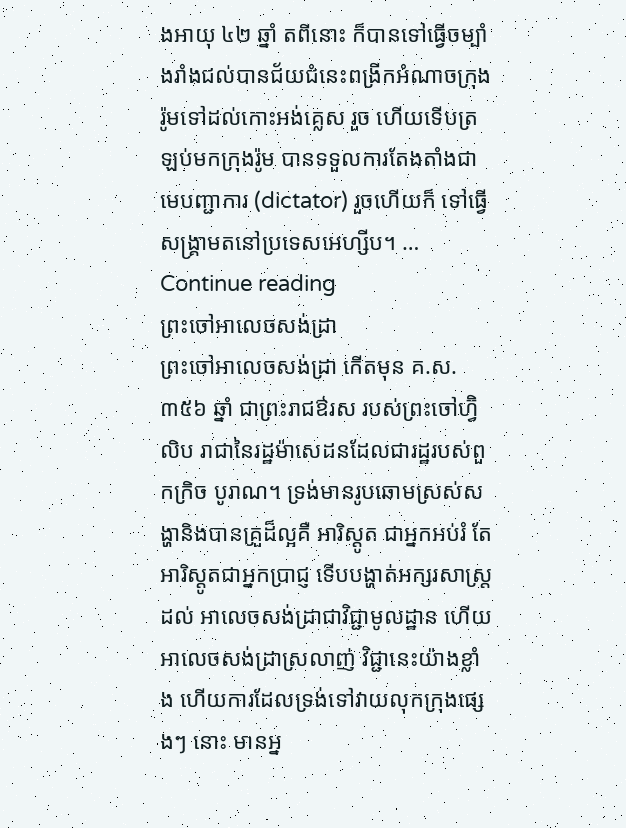ងអាយុ ៤២ ឆ្នាំ តពីនោះ ក៏បានទៅធ្វើចម្បាំងរាំងជល់បានជ័យជំនេះពង្រីកអំណាចក្រុងរ៉ូមទៅដល់កោះអង់គ្លេស រួច ហើយទើបត្រឡប់មកក្រុងរ៉ូម បានទទួលការតែងតាំងជាមេបញ្ជាការ (dictator) រួចហើយក៏ ទៅធ្វើសង្គ្រាមតនៅប្រទេសអេហ្សីប។ … Continue reading
ព្រះចៅអាលេចសង់ដ្រា
ព្រះចៅអាលេចសង់ដ្រា កើតមុន គ.ស. ៣៥៦ ឆ្នាំ ជាព្រះរាជឳរស របស់ព្រះចៅហ្វ៊ិលិប រាជានៃរដ្ឋម៉ាសេដនដែលជារដ្ឋរបស់ពួកក្រិច បូរាណ។ ទ្រង់មានរូបឆោមស្រស់សង្ហានិងបានគ្រួដ៏ល្អគឺ អារិស្តូត ជាអ្នកអប់រំ តែអារិស្តូតជាអ្នកប្រាជ្ញ ទើបបង្ហាត់អក្សរសាស្ត្រដល់ អាលេចសង់ដ្រាជាវិជ្ជាមូលដ្ឋាន ហើយអាលេចសង់ដ្រាស្រលាញ់ វិជ្ជានេះយ៉ាងខ្លាំង ហើយការដែលទ្រង់ទៅវាយលុកក្រុងផ្សេងៗ នោះ មានអ្ន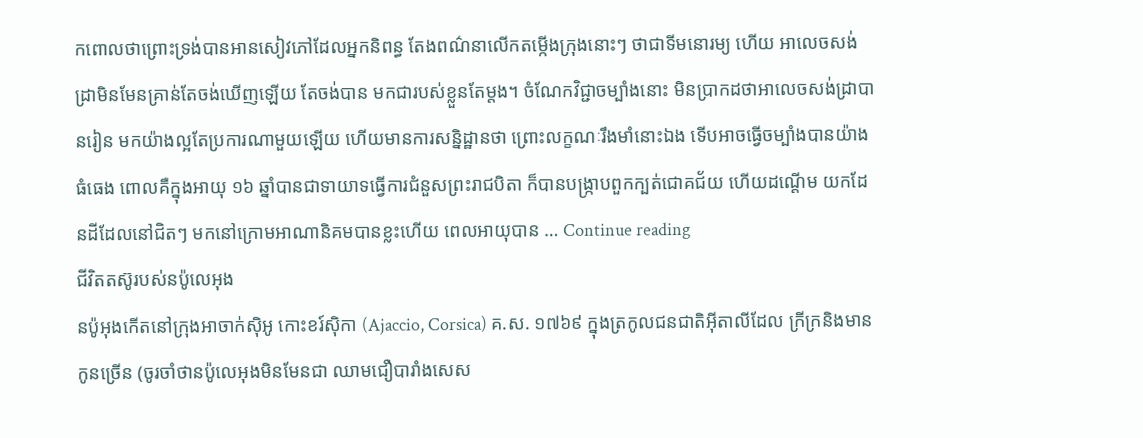កពោលថាព្រោះទ្រង់បានអានសៀវភៅដែលអ្នកនិពន្ធ តែងពណ៌នាលើកតម្កើងក្រុងនោះៗ ថាជាទីមនោរម្យ ហើយ អាលេចសង់ដ្រាមិនមែនគ្រាន់តែចង់ឃើញឡើយ តែចង់បាន មកជារបស់ខ្លួនតែម្តង។ ចំណែកវិជ្ជាចម្បាំងនោះ មិនប្រាកដថាអាលេចសង់ដ្រាបានរៀន មកយ៉ាងល្អតែប្រការណាមួយឡើយ ហើយមានការសន្និដ្ឋានថា ព្រោះលក្ខណៈរឹងមាំនោះឯង ទើបអាចធ្វើចម្បាំងបានយ៉ាងធំធេង ពោលគឺក្នុងអាយុ ១៦ ឆ្នាំបានជាទាយាទធ្វើការជំនួសព្រះរាជបិតា ក៏បានបង្ក្រាបពួកក្បត់ជោគជ័យ ហើយដណ្តើម យកដែនដីដែលនៅជិតៗ មកនៅក្រោមអាណានិគមបានខ្លះហើយ ពេលអាយុបាន … Continue reading
ជីវិតតស៊ូរបស់នប៉ូលេអុង
នប៉ូអុងកើតនៅក្រុងអាចាក់ស៊ិអូ កោះខរ៍ស៊ិកា (Ajaccio, Corsica) គ.ស. ១៧៦៩ ក្នុងត្រកូលជនជាតិអ៊ីតាលីដែល ក្រីក្រនិងមានកូនច្រើន (ចូរចាំថានប៉ូលេអុងមិនមែនជា ឈាមជឿបារាំងសេស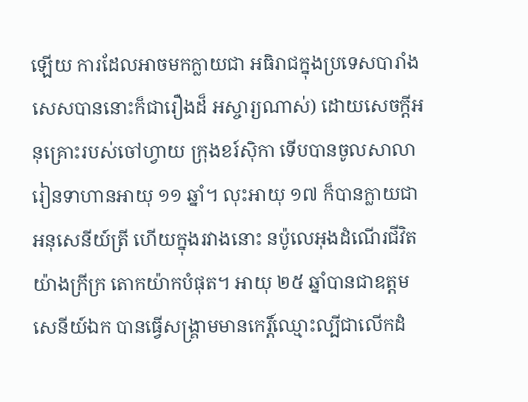ឡើយ ការដែលអាចមកក្លាយជា អធិរាជក្នុងប្រទេសបារាំងសេសបាននោះក៏ជារឿងដ៏ អស្ចារ្យណាស់) ដោយសេចក្តីអនុគ្រោះរបស់ចៅហ្វាយ ក្រុងខរ៍ស៊ិកា ទើបបានចូលសាលារៀនទាហានអាយុ ១១ ឆ្នាំ។ លុះអាយុ ១៧ ក៏បានក្លាយជាអនុសេនីយ៍ត្រី ហើយក្នុងរវាងនោះ នប៉ូលេអុងដំណើរជីវិតយ៉ាងក្រីក្រ តោកយ៉ាកបំផុត។ អាយុ ២៥ ឆ្នាំបានជាឧត្តមសេនីយ៍ឯក បានធ្វើសង្គ្រាមមានកេរិ៍្តឈ្មោះល្បីជាលើកដំ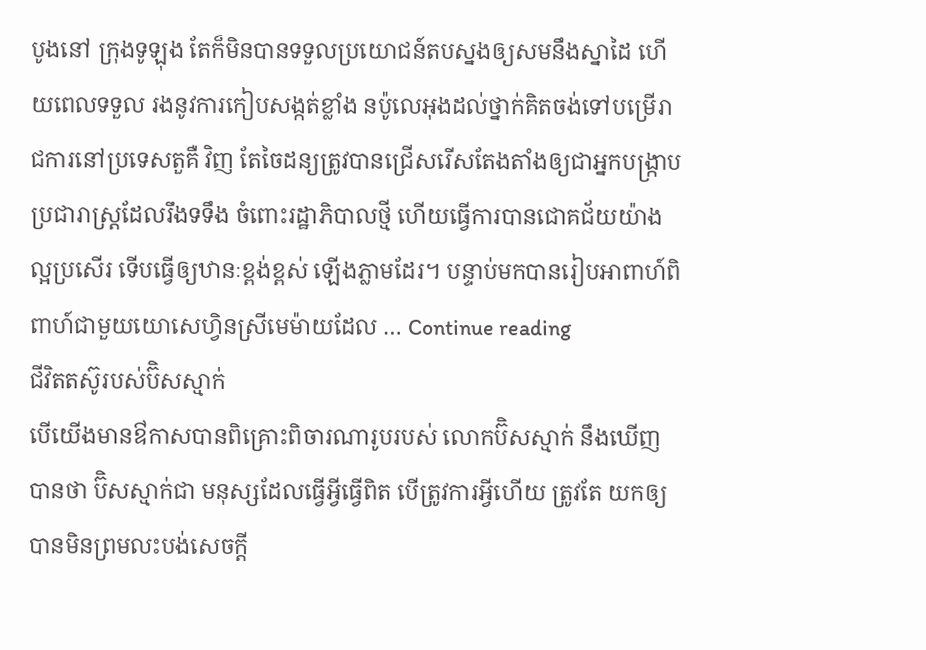បូងនៅ ក្រុងទូឡុង តែក៏មិនបានទទួលប្រយោជន៍តបស្នងឲ្យសមនឹងស្នាដៃ ហើយពេលទទួល រងនូវការកៀបសង្កត់ខ្លាំង នប៉ូលេអុងដល់ថ្នាក់គិតចង់ទៅបម្រើរាជការនៅប្រទេសតួគឺ វិញ តែចៃដន្យត្រូវបានជ្រើសរើសតែងតាំងឲ្យជាអ្នកបង្រ្កាបប្រជារាស្ត្រដែលរឹងទទឹង ចំពោះរដ្ឋាភិបាលថ្មី ហើយធ្វើការបានជោគជ័យយ៉ាងល្អប្រសើរ ទើបធ្វើឲ្យឋានៈខ្ពង់ខ្ពស់ ឡើងភ្លាមដែរ។ បន្ទាប់មកបានរៀបអាពាហ៍ពិពាហ៍ជាមួយយោសេហ្វិនស្រីមេម៉ាយដែល … Continue reading
ជីវិតតស៊ូរបស់ប៊ិសស្មាក់
បើយើងមានឳកាសបានពិគ្រោះពិចារណារូបរបស់ លោកប៊ិសស្មាក់ នឹងឃើញបានថា ប៊ិសស្មាក់ជា មនុស្សដែលធ្វើអ្វីធ្វើពិត បើត្រូវការអ្វីហើយ ត្រូវតែ យកឲ្យបានមិនព្រមលះបង់សេចក្តី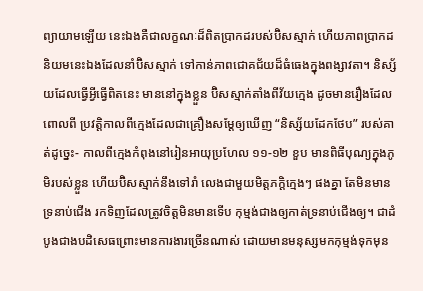ព្យាយាមឡើយ នេះឯងគឺជាលក្ខណៈដ៏ពិតប្រាកដរបស់ប៊ិសស្មាក់ ហើយភាពប្រាកដនិយមនេះឯងដែលនាំប៊ិសស្មាក់ ទៅកាន់ភាពជោគជ័យដ៏ធំធេងក្នុងពង្សាវតា។ និស្ស័យដែលធ្វើអ្វីធ្វើពិតនេះ មាននៅក្នុងខ្លួន ប៊ិសស្មាក់តាំងពីវ័យក្មេង ដូចមានរឿងដែលពោលពី ប្រវត្តិកាលពីក្មេងដែលជាគ្រឿងសម្តែឲ្យឃើញ “និស្ស័យដែកថែប” របស់គាត់ដូច្នេះ- កាលពីក្មេងកំពុងនៅរៀនអាយុប្រហែល ១១-១២ ខួប មានពិធីបុណ្យក្នុងភូមិរបស់ខ្លួន ហើយប៊ិសស្មាក់នឹងទៅរាំ លេងជាមួយមិត្តភក្តិក្មេងៗ ផងគ្នា តែមិនមានទ្រនាប់ជើង រកទិញដែលត្រូវចិត្តមិនមានទើប កុម្មង់ជាងឲ្យកាត់ទ្រនាប់ជើងឲ្យ។ ជាដំបូងជាងបដិសេធព្រោះមានការងារច្រើនណាស់ ដោយមានមនុស្សមកកុម្មង់ទុកមុន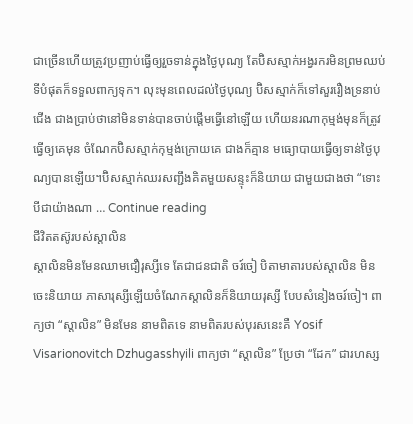ជាច្រើនហើយត្រូវប្រញាប់ធ្វើឲ្យរួចទាន់ក្នុងថ្ងៃបុណ្យ តែប៊ិសស្មាក់អង្វរករមិនព្រមឈប់ទីបំផុតក៏ទទួលពាក្យទុក។ លុះមុនពេលដល់ថ្ងៃបុណ្យ ប៊ិសស្មាក់ក៏ទៅសួររឿងទ្រនាប់ជើង ជាងប្រាប់ថានៅមិនទាន់បានចាប់ផ្តើមធ្វើនៅឡើយ ហើយនរណាកុម្មង់មុនក៏ត្រូវធ្វើឲ្យគេមុន ចំណែកប៊ិសស្មាក់កុម្មង់ក្រោយគេ ជាងក៏គ្មាន មធ្យោបាយធ្វើឲ្យទាន់ថ្ងៃបុណ្យបានឡើយ។ប៊ិសស្មាក់ឈរសញ្ជឹងគិតមួយសន្ទុះក៏និយាយ ជាមួយជាងថា “ទោះបីជាយ៉ាងណា … Continue reading
ជីវិតតស៊ូរបស់ស្តាលិន
ស្តាលិនមិនមែនឈាមជឿរុស្សីទេ តែជាជនជាតិ ចរ៍ចៀ បិតាមាតារបស់ស្តាលិន មិនចេះនិយាយ ភាសារុស្សីឡើយចំណែកស្តាលិនក៏និយាយរុស្សី បែបសំនៀងចរ៍ចៀ។ ពាក្យថា “ស្តាលិន” មិនមែន នាមពិតទេ នាមពិតរបស់បុរសនេះគឺ Yosif Visarionovitch Dzhugasshyili ពាក្យថា “ស្តាលិន” ប្រែថា “ដែក” ជារហស្ស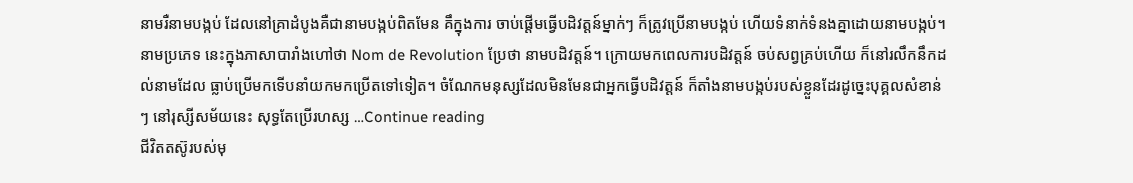នាមរឺនាមបង្កប់ ដែលនៅគ្រាដំបូងគឺជានាមបង្កប់ពិតមែន គឹក្នុងការ ចាប់ផ្តើមធ្វើបដិវត្តន៍ម្នាក់ៗ ក៏ត្រូវប្រើនាមបង្កប់ ហើយទំនាក់ទំនងគ្នាដោយនាមបង្កប់។ នាមប្រភេទ នេះក្នុងភាសាបារាំងហៅថា Nom de Revolution ប្រែថា នាមបដិវត្តន៍។ ក្រោយមកពេលការបដិវត្តន៍ ចប់សព្វគ្រប់ហើយ ក៏នៅរលឹកនឹកដល់នាមដែល ធ្លាប់ប្រើមកទើបនាំយកមកប្រើតទៅទៀត។ ចំណែកមនុស្សដែលមិនមែនជាអ្នកធ្វើបដិវត្តន៍ ក៏តាំងនាមបង្កប់របស់ខ្លួនដែរដូច្នេះបុគ្គលសំខាន់ៗ នៅរុស្សីសម័យនេះ សុទ្ធតែប្រើរហស្ស …Continue reading
ជីវិតតស៊ូរបស់មុ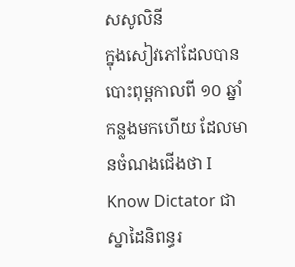សសូលិនី
ក្នុងសៀវភៅដែលបានបោះពុម្ពកាលពី ១០ ឆ្នាំកន្លងមកហើយ ដែលមានចំណងជើងថា I Know Dictator ជាស្នាដៃនិពន្ធរ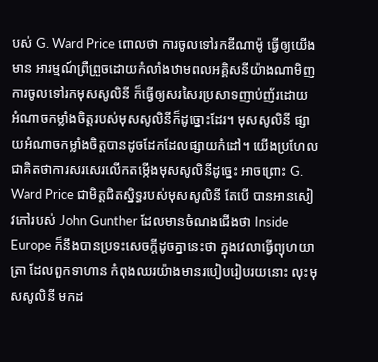បស់ G. Ward Price ពោលថា ការចូលទៅរកឌីណាម៉ូ ធ្វើឲ្យយើងមាន អារម្មណ៍ព្រឺព្រួចដោយកំលាំងឋាមពលអគ្គិសនីយ៉ាងណាមិញ ការចូលទៅរកមុសសូលិនី ក៏ធ្វើឲ្យសរសៃរប្រសាទញាប់ញ័រដោយ អំណាចកម្លាំងចិត្តរបស់មុសសូលិនីក៏ដូច្នោះដែរ។ មុសសូលិនី ផ្សាយអំណាចកម្លាំងចិត្តបានដូចដែកដែលផ្សាយកំដៅ។ យើងប្រហែលជាគិតថាការសរសេរលើកតម្កើងមុសសូលិនីដូច្នេះ អាចព្រោះ G. Ward Price ជាមិត្តជិតស្និទ្ធរបស់មុសសូលិនី តែបើ បានអានសៀវភៅរបស់ John Gunther ដែលមានចំណងជើងថា Inside Europe ក៏នឹងបានប្រទះសេចក្តីដូចគ្នានេះថា ក្នុងវេលាធ្វើព្យុហយាត្រា ដែលពួកទាហាន កំពុងឈរយ៉ាងមានរបៀបរៀបរយនោះ លុះមុសសូលិនី មកដ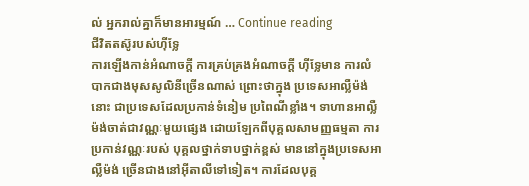ល់ អ្នករាល់គ្នាក៏មានអារម្មណ៍ … Continue reading
ជីវិតតស៊ូរបស់ហ៊ីទ្លែ
ការឡើងកាន់អំណាចក្តី ការគ្រប់គ្រងអំណាចក្តី ហ៊ីទ្លែមាន ការលំបាកជាងមុសសូលិនីច្រើនណាស់ ព្រោះថាក្នុង ប្រទេសអាល្លឺម៉ង់នោះ ជាប្រទេសដែលប្រកាន់ទំនៀម ប្រពៃណីខ្លាំង។ ទាហានអាល្លឺម៉ង់ចាត់ជាវណ្ណៈមួយផ្សេង ដោយឡែកពីបុគ្គលសាមញ្ញធម្មតា ការប្រកាន់វណ្ណៈរបស់ បុគ្គលថ្នាក់ទាបថ្នាក់ខ្ពស់ មាននៅក្នុងប្រទេសអាល្លឺម៉ង់ ច្រើនជាងនៅអ៊ីតាលីទៅទៀត។ ការដែលបុគ្គ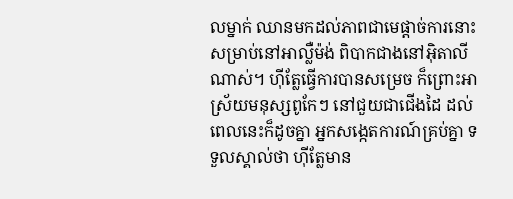លម្នាក់ ឈានមកដល់ភាពជាមេផ្តាច់ការនោះ សម្រាប់នៅអាល្លឺម៉ង់ ពិបាកជាងនៅអ៊ិតាលីណាស់។ ហ៊ីត្លែធ្វើការបានសម្រេច ក៏ព្រោះអាស្រ័យមនុស្សពូកែៗ នៅជួយជាជើងដៃ ដល់ពេលនេះក៏ដូចគ្នា អ្នកសង្កេតការណ៍គ្រប់គ្នា ទទួលស្គាល់ថា ហ៊ីត្លែមាន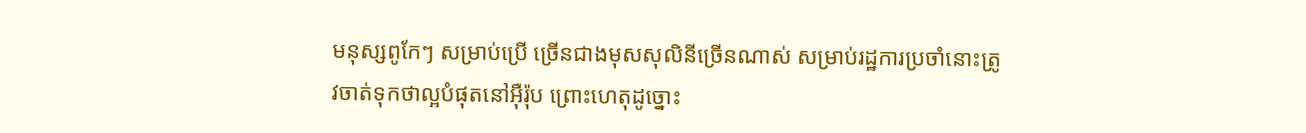មនុស្សពូកែៗ សម្រាប់ប្រើ ច្រើនជាងមុសសុលិនីច្រើនណាស់ សម្រាប់រដ្ឋការប្រចាំនោះត្រូវចាត់ទុកថាល្អបំផុតនៅអ៊ឺរ៉ុប ព្រោះហេតុដូច្នោះ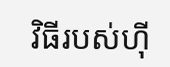វិធីរបស់ហ៊ី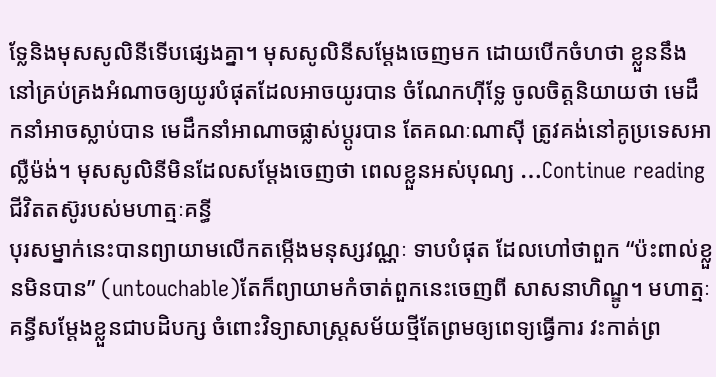ទ្លែនិងមុសសូលិនីទើបផ្សេងគ្នា។ មុសសូលិនីសម្តែងចេញមក ដោយបើកចំហថា ខ្លួននឹងនៅគ្រប់គ្រងអំណាចឲ្យយូរបំផុតដែលអាចយូរបាន ចំណែកហ៊ីទ្លែ ចូលចិត្តនិយាយថា មេដឹកនាំអាចស្លាប់បាន មេដឹកនាំអាណាចផ្លាស់ប្តូរបាន តែគណៈណាស៊ី ត្រូវគង់នៅគូប្រទេសអាល្លឺម៉ង់។ មុសសូលិនីមិនដែលសម្តែងចេញថា ពេលខ្លួនអស់បុណ្យ …Continue reading
ជីវិតតស៊ូរបស់មហាត្មៈគន្ធី
បុរសម្នាក់នេះបានព្យាយាមលើកតម្កើងមនុស្សវណ្ណៈ ទាបបំផុត ដែលហៅថាពួក “ប៉ះពាល់ខ្លួនមិនបាន” (untouchable)តែក៏ព្យាយាមកំចាត់ពួកនេះចេញពី សាសនាហិណ្ឌូ។ មហាត្មៈគន្ធីសម្តែងខ្លួនជាបដិបក្ស ចំពោះវិទ្យាសាស្ត្រសម័យថ្មីតែព្រមឲ្យពេទ្យធ្វើការ វះកាត់ព្រ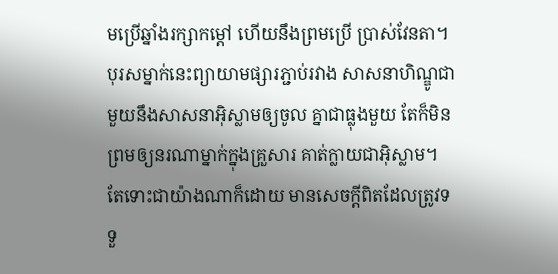មប្រើឆ្នាំងរក្សាកម្តៅ ហើយនឹងព្រមប្រើ ប្រាស់វែនតា។បុរសម្នាក់នេះព្យាយាមផ្សារភ្ជាប់រវាង សាសនាហិណ្ឌូជាមួយនឹងសាសនាអ៊ិស្លាមឲ្យចូល គ្នាជាធ្លុងមួយ តែក៏មិនព្រមឲ្យនរណាម្នាក់ក្នុងគ្រួសារ គាត់ក្លាយជាអ៊ិស្លាម។ តែទោះជាយ៉ាងណាក៏ដោយ មានសេចក្តីពិតដែលត្រូវទទួ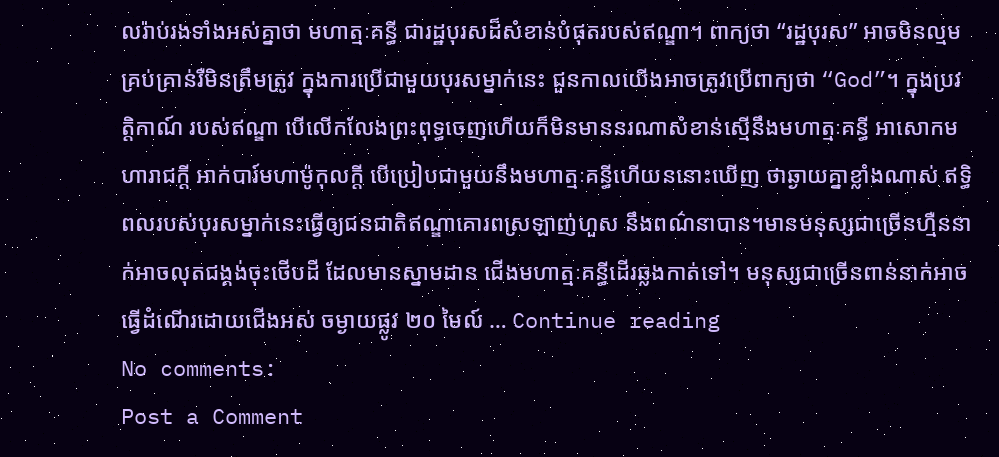លរ៉ាប់រងទាំងអស់គ្នាថា មហាត្មៈគន្ធី ជារដ្ឋបុរសដ៏សំខាន់បំផុតរបស់ឥណ្ឌា។ ពាក្យថា “រដ្ឋបុរស” អាចមិនល្មមគ្រប់គ្រាន់រឺមិនត្រឹមត្រូវ ក្នុងការប្រើជាមួយបុរសម្នាក់នេះ ជួនកាលយើងអាចត្រូវប្រើពាក្យថា “God”។ ក្នុងប្រវត្តិកាណ៍ របស់ឥណ្ឌា បើលើកលែងព្រះពុទ្ធចេញហើយក៏មិនមាននរណាសំខាន់ស្មើនឹងមហាត្មៈគន្ធី អាសោកមហារាជក្តី អាក់បារ៍មហាម៉ូកុលក្តី បើប្រៀបជាមួយនឹងមហាត្មៈគន្ធីហើយននោះឃើញ ថាឆ្ងាយគ្នាខ្លាំងណាស់ ឥទ្ធិពលរបស់បុរសម្នាក់នេះធ្វើឲ្យជនជាតិឥណ្ឌាគោរពស្រឡាញ់ហួស នឹងពណ៌នាបាន។មានមនុស្សជាច្រើនហ្មឺននាក់អាចលុតជង្គង់ចុះថើបដី ដែលមានស្នាមដាន ជើងមហាត្មៈគន្ធីដើរឆ្លងកាត់ទៅ។ មនុស្សជាច្រើនពាន់នាក់អាចធ្វើដំណើរដោយជើងអស់ ចម្ងាយផ្លូវ ២០ មៃល៍ … Continue reading
No comments:
Post a Comment